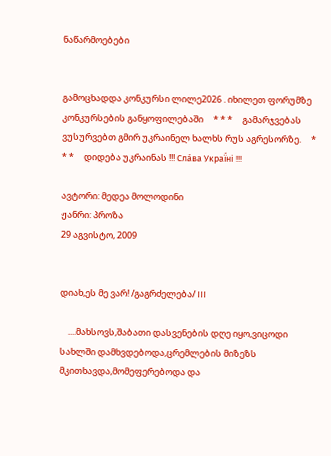ნაწარმოებები


გამოცხადდა კონკურსი ლილე2026 . იხილეთ ფორუმზე კონკურსების განყოფილებაში     * * *     გამარჯვებას ვუსურვებთ გმირ უკრაინელ ხალხს რუს აგრესორზე.     * * *     დიდება უკრაინას !!! Сла́ва Украї́ні !!!

ავტორი: მედეა მოლოდინი
ჟანრი: პროზა
29 აგვისტო, 2009


დიახ,ეს მე ვარ! /გაგრძელება/ III

    ....მახსოვს,შაბათი დასვენების დღე იყო,ვიცოდი სახლში დამხვდებოდა,ცრემლების მიზეზს მკითხავდა,მომეფერებოდა და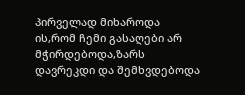პირველად მიხაროდა ის,რომ ჩემი გასაღები არ მჭირდებოდა,ზარს დავრეკდი და შემხვდებოდა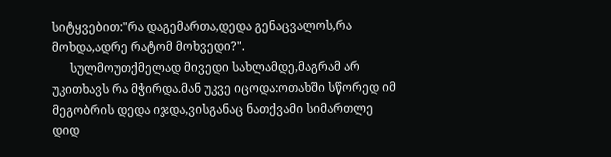სიტყვებით:"რა დაგემართა,დედა გენაცვალოს,რა მოხდა,ადრე რატომ მოხვედი?".
      სულმოუთქმელად მივედი სახლამდე,მაგრამ არ უკითხავს რა მჭირდა.მან უკვე იცოდა:ოთახში სწორედ იმ მეგობრის დედა იჯდა,ვისგანაც ნათქვამი სიმართლე დიდ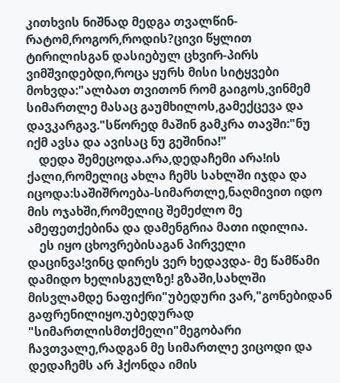კითხვის ნიშნად მედგა თვალწინ-რატომ,როგორ,როდის?ცივი წყლით ტირილისგან დასიებულ ცხვირ-პირს ვიმშვიდებდი,როცა ყურს მისი სიტყვები მოხვდა:"ალბათ თვითონ რომ გაიგოს,ვინმემ სიმართლე მასაც გაუმხილოს,გამექცევა და დავკარგავ."სწორედ მაშინ გამკრა თავში:"ნუ იქმ ავსა და ავისაც ნუ გეშინია!"
    დედა შემეცოდა.არა,დედაჩემი არა!ის ქალი,რომელიც ახლა ჩემს სახლში იჯდა და იცოდა:საშიშროება-სიმართლე,ნაღმივით იდო მის ოჯახში,რომელიც შემეძლო მე ამეფეთქებინა და დამენგრია მათი იდილია.
    ეს იყო ცხოვრებისაგან პირველი დაცინვა!ვინც დირეს ვერ ხედავდა- მე წამწამი დამიდო ხელისგულზე! გზაში,სახლში მისვლამდე ნაფიქრი"უბედური ვარ,"გონებიდან გაფრენილიყო.უბედურად "სიმართლისმთქმელი"მეგობარი ჩავთვალე,რადგან მე სიმართლე ვიცოდი და დედაჩემს არ ჰქონდა იმის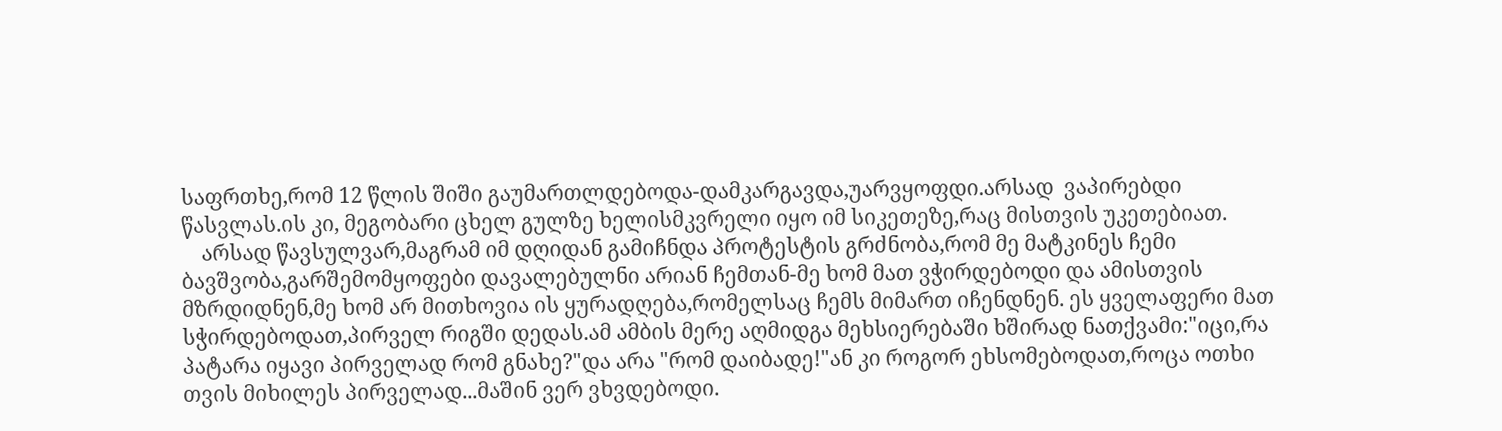საფრთხე,რომ 12 წლის შიში გაუმართლდებოდა-დამკარგავდა,უარვყოფდი.არსად  ვაპირებდი წასვლას.ის კი, მეგობარი ცხელ გულზე ხელისმკვრელი იყო იმ სიკეთეზე,რაც მისთვის უკეთებიათ.
    არსად წავსულვარ,მაგრამ იმ დღიდან გამიჩნდა პროტესტის გრძნობა,რომ მე მატკინეს ჩემი ბავშვობა,გარშემომყოფები დავალებულნი არიან ჩემთან-მე ხომ მათ ვჭირდებოდი და ამისთვის მზრდიდნენ,მე ხომ არ მითხოვია ის ყურადღება,რომელსაც ჩემს მიმართ იჩენდნენ. ეს ყველაფერი მათ სჭირდებოდათ,პირველ რიგში დედას.ამ ამბის მერე აღმიდგა მეხსიერებაში ხშირად ნათქვამი:"იცი,რა პატარა იყავი პირველად რომ გნახე?"და არა "რომ დაიბადე!"ან კი როგორ ეხსომებოდათ,როცა ოთხი თვის მიხილეს პირველად...მაშინ ვერ ვხვდებოდი.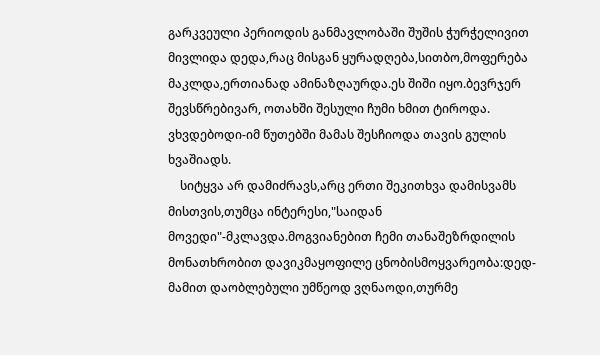გარკვეული პერიოდის განმავლობაში შუშის ჭურჭელივით მივლიდა დედა,რაც მისგან ყურადღება,სითბო,მოფერება მაკლდა,ერთიანად ამინაზღაურდა.ეს შიში იყო.ბევრჯერ შევსწრებივარ, ოთახში შესული ჩუმი ხმით ტიროდა. ვხვდებოდი-იმ წუთებში მამას შესჩიოდა თავის გულის ხვაშიადს.
    სიტყვა არ დამიძრავს,არც ერთი შეკითხვა დამისვამს მისთვის,თუმცა ინტერესი,"საიდან მოვედი"-მკლავდა.მოგვიანებით ჩემი თანაშეზრდილის მონათხრობით დავიკმაყოფილე ცნობისმოყვარეობა:დედ-მამით დაობლებული უმწეოდ ვღნაოდი,თურმე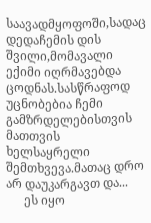საავადმყოფოში,სადაც დედაჩემის დის შვილი,მომავალი ექიმი იღრმავებდა ცოდნას.სასწრაფოდ უცნობებია ჩემი გამზრდელებისთვის მათთვის ხელსაყრელი შემთხვევა.მათაც დრო არ დაუკარგავთ და...
      ეს იყო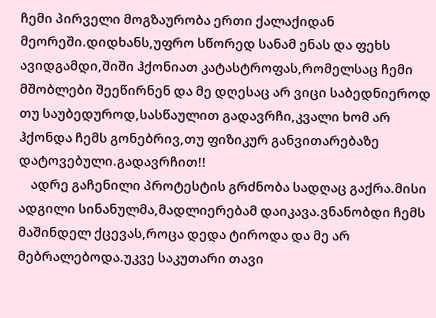ჩემი პირველი მოგზაურობა ერთი ქალაქიდან მეორეში.დიდხანს,უფრო სწორედ სანამ ენას და ფეხს ავიდგამდი,შიში ჰქონიათ კატასტროფას,რომელსაც ჩემი მშობლები შეეწირნენ და მე დღესაც არ ვიცი საბედნიეროდ თუ საუბედუროდ,სასწაულით გადავრჩი,კვალი ხომ არ ჰქონდა ჩემს გონებრივ,თუ ფიზიკურ განვითარებაზე დატოვებული.გადავრჩით!!
    ადრე გაჩენილი პროტესტის გრძნობა სადღაც გაქრა.მისი ადგილი სინანულმა,მადლიერებამ დაიკავა.ვნანობდი ჩემს მაშინდელ ქცევას,როცა დედა ტიროდა და მე არ მებრალებოდა.უკვე საკუთარი თავი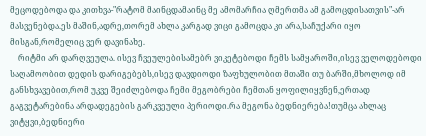მეცოდებოდა და კითხვა-"რატომ მაინცდამაინც მე ამომარჩია ღმერთმა ამ გამოცდისათვის"-არ მასვენებდა.ეს მაშინ,ადრე,თორემ ახლა კარგად ვიცი გამოცდა კი არა,საჩუქარი იყო მისგან,რომელიც ვერ დავინახე.
    რიტმი არ დარღვეულა. ისევ ჩვეულებისამებრ ვიკეტებოდი ჩემს სამყაროში,ისევ ველოდებოდი საღამოობით დედის დარიგებებს,ისევ დავდიოდი ზაფხულობით მთაში თუ ბარში,მხოლოდ იმ განსხვავებით,რომ უკვე შეიძლებოდა ჩემი მეგობრები ჩემთან ყოფილიყვნენ,ერთად გაგვეტარებინა არდადეგების გარკვეული პერიოდი.რა მეგონა ბედნიერება!თუმცა ახლაც ვიტყვი,ბედნიერი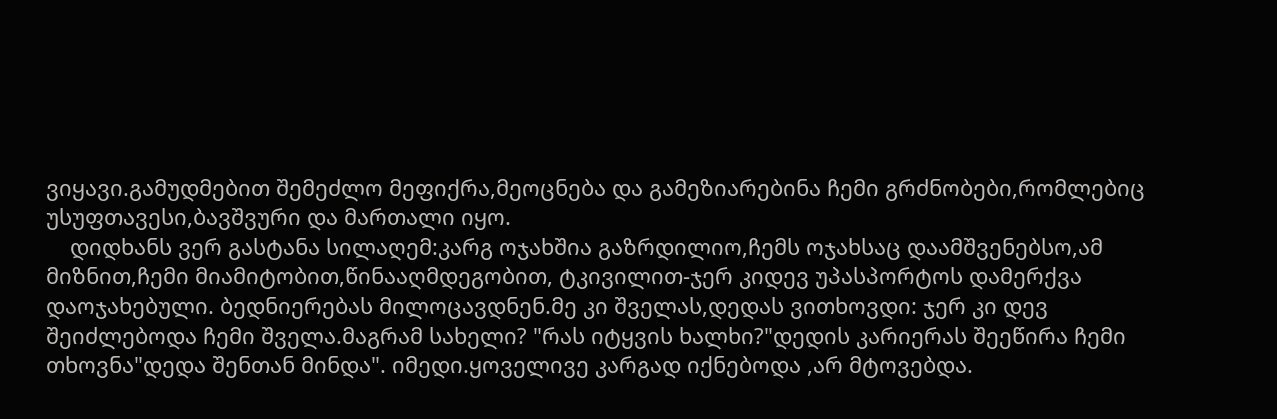ვიყავი.გამუდმებით შემეძლო მეფიქრა,მეოცნება და გამეზიარებინა ჩემი გრძნობები,რომლებიც უსუფთავესი,ბავშვური და მართალი იყო.
    დიდხანს ვერ გასტანა სილაღემ:კარგ ოჯახშია გაზრდილიო,ჩემს ოჯახსაც დაამშვენებსო,ამ მიზნით,ჩემი მიამიტობით,წინააღმდეგობით, ტკივილით-ჯერ კიდევ უპასპორტოს დამერქვა დაოჯახებული. ბედნიერებას მილოცავდნენ.მე კი შველას,დედას ვითხოვდი: ჯერ კი დევ შეიძლებოდა ჩემი შველა.მაგრამ სახელი? "რას იტყვის ხალხი?"დედის კარიერას შეეწირა ჩემი თხოვნა"დედა შენთან მინდა". იმედი.ყოველივე კარგად იქნებოდა ,არ მტოვებდა.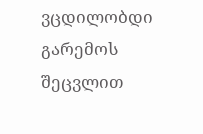ვცდილობდი გარემოს შეცვლით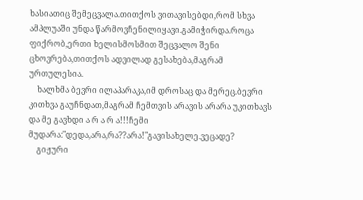ხასიათიც შემეცვალა.თითქოს ვითავისებდი,რომ სხვა ამპლუაში უნდა წარმოვჩენილიყავი.გამიჭირდა.როცა ფიქრობ,ერთი ხელისმოსმით შეცვალო შენი ცხოვრება,თითქოს ადვილად გესახება,მაგრამ ურთულესია.
    ხალხმა ბევრი ილაპარაკა,იმ დროსაც და მერეც.ბევრი კითხვა გაუჩნდათ,მაგრამ ჩემთვის არავის არარა უკითხავს და მე გავხდი ა რ ა რ ა!!!ჩემი მუდარა:"დედა,არა,რა??არა!"გავისახელე.ვეცადე?
    გიჟური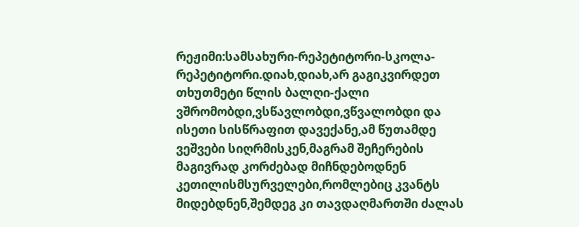რეჟიმი:სამსახური-რეპეტიტორი-სკოლა-რეპეტიტორი.დიახ,დიახ,არ გაგიკვირდეთ თხუთმეტი წლის ბალღი-ქალი ვშრომობდი,ვსწავლობდი,ვწვალობდი და ისეთი სისწრაფით დავექანე,ამ წუთამდე ვეშვები სიღრმისკენ,მაგრამ შეჩერების მაგივრად კორძებად მიჩნდებოდნენ კეთილისმსურველები,რომლებიც კვანტს მიდებდნენ,შემდეგ კი თავდაღმართში ძალას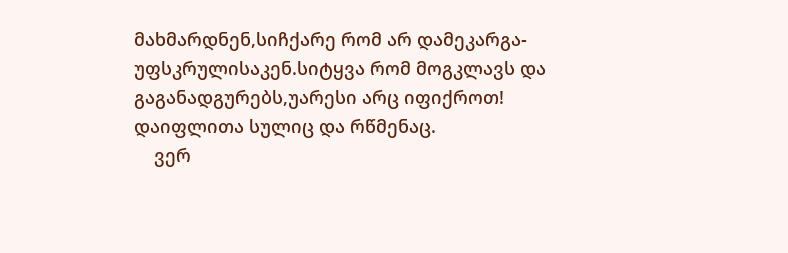მახმარდნენ,სიჩქარე რომ არ დამეკარგა-უფსკრულისაკენ.სიტყვა რომ მოგკლავს და გაგანადგურებს,უარესი არც იფიქროთ! დაიფლითა სულიც და რწმენაც.
    ვერ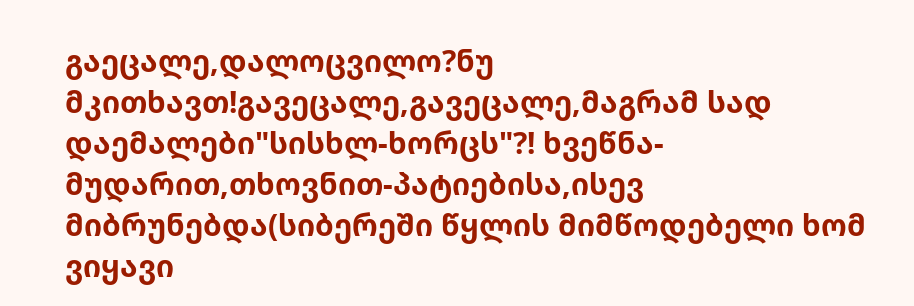გაეცალე,დალოცვილო?ნუ მკითხავთ!გავეცალე,გავეცალე,მაგრამ სად დაემალები"სისხლ-ხორცს"?! ხვეწნა-მუდარით,თხოვნით-პატიებისა,ისევ მიბრუნებდა(სიბერეში წყლის მიმწოდებელი ხომ ვიყავი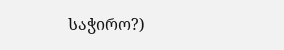საჭირო?)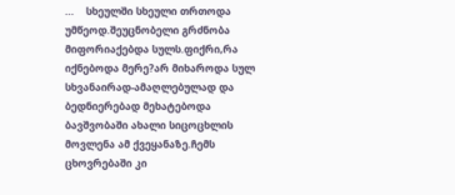...    სხეულში სხეული თრთოდა უმწეოდ.შეუცნობელი გრძნობა მიფორიაქებდა სულს.ფიქრი,რა იქნებოდა მერე?არ მიხაროდა სულ სხვანაირად-ამაღლებულად და ბედნიერებად მეხატებოდა ბავშვობაში ახალი სიცოცხლის მოვლენა ამ ქვეყანაზე.ჩემს ცხოვრებაში კი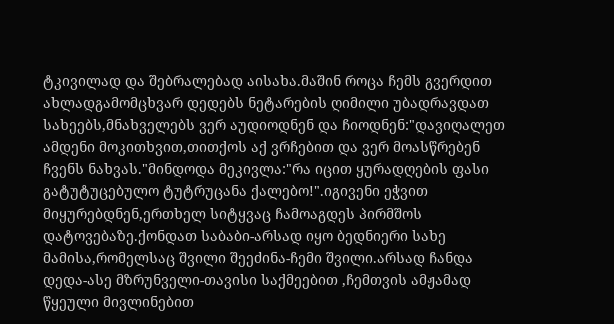ტკივილად და შებრალებად აისახა.მაშინ როცა ჩემს გვერდით ახლადგამომცხვარ დედებს ნეტარების ღიმილი უბადრავდათ სახეებს,მნახველებს ვერ აუდიოდნენ და ჩიოდნენ:"დავიღალეთ ამდენი მოკითხვით,თითქოს აქ ვრჩებით და ვერ მოასწრებენ ჩვენს ნახვას."მინდოდა მეკივლა:"რა იცით ყურადღების ფასი გატუტუცებულო ტუტრუცანა ქალებო!".იგივენი ეჭვით მიყურებდნენ,ერთხელ სიტყვაც ჩამოაგდეს პირმშოს დატოვებაზე.ქონდათ საბაბი-არსად იყო ბედნიერი სახე მამისა,რომელსაც შვილი შეეძინა-ჩემი შვილი.არსად ჩანდა დედა-ასე მზრუნველი-თავისი საქმეებით ,ჩემთვის ამჟამად წყეული მივლინებით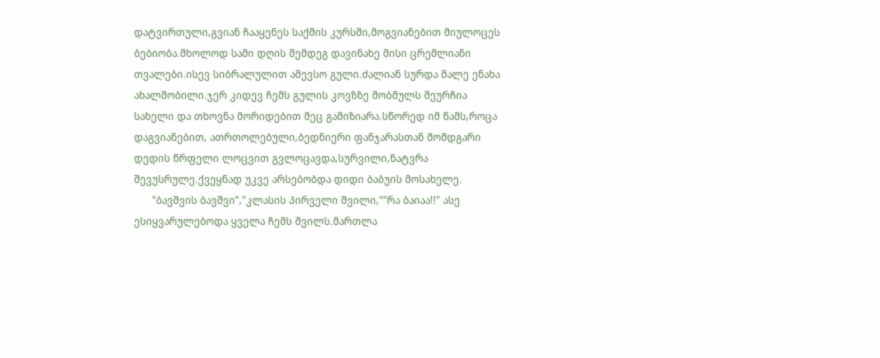დატვირთული,გვიან ჩააყენეს საქმის კურსში,მოგვიანებით მიულოცეს ბებიობა.მხოლოდ სამი დღის შემდეგ დავინახე მისი ცრემლიანი თვალები.ისევ სიბრალულით ამევსო გული.ძალიან სურდა მალე ენახა ახალშობილი.ჯერ კიდევ ჩემს გულის კოვზზე მობმულს შეურჩია სახელი და თხოვნა მორიდებით მეც გამიზიარა.სწორედ იმ წამს,როცა დაგვიანებით, ათრთოლებული,ბედნიერი ფანჯარასთან მომდგარი დედის წრფელი ლოცვით გვლოცავდა,სურვილი,ნატვრა შევუსრულე.ქვეყნად უკვე არსებობდა დიდი ბაბუის მოსახელე.
      "ბავშვის ბავშვი","კლასის პირველი შვილი,""რა ბაიაა!!" ასე ესიყვარულებოდა ყველა ჩემს შვილს.მართლა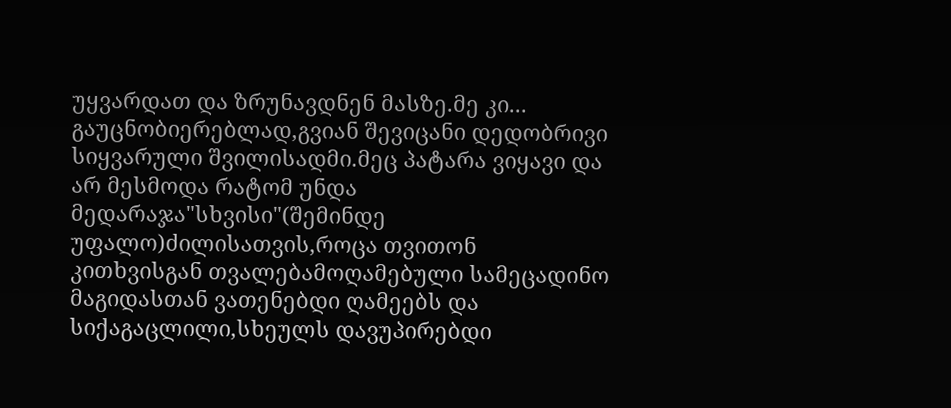უყვარდათ და ზრუნავდნენ მასზე.მე კი... გაუცნობიერებლად,გვიან შევიცანი დედობრივი სიყვარული შვილისადმი.მეც პატარა ვიყავი და არ მესმოდა რატომ უნდა მედარაჯა"სხვისი"(შემინდე უფალო)ძილისათვის,როცა თვითონ კითხვისგან თვალებამოღამებული სამეცადინო მაგიდასთან ვათენებდი ღამეებს და სიქაგაცლილი,სხეულს დავუპირებდი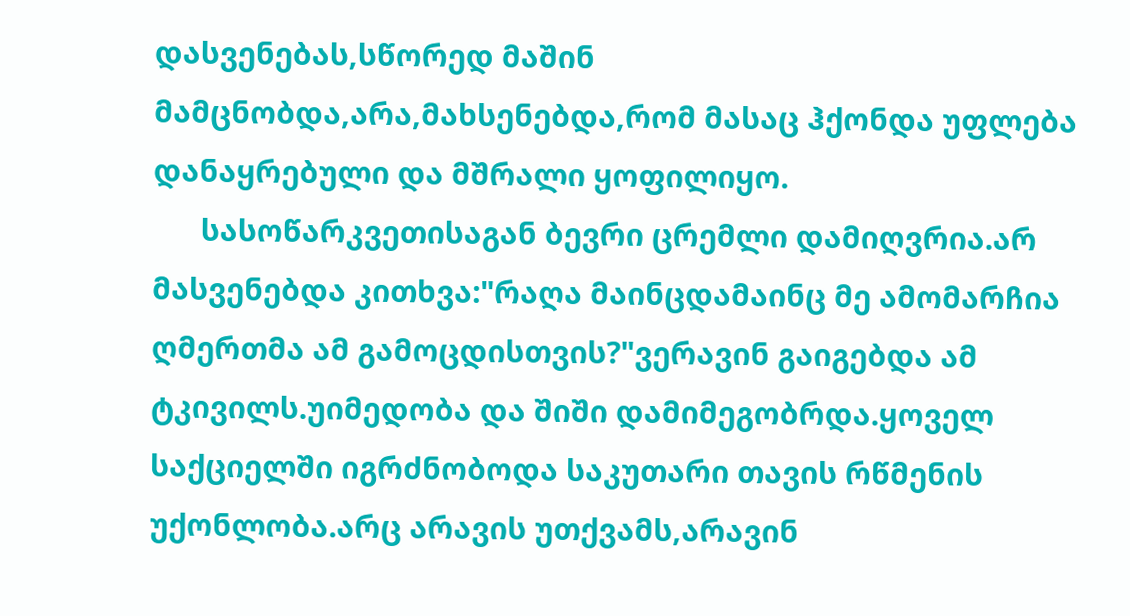დასვენებას,სწორედ მაშინ მამცნობდა,არა,მახსენებდა,რომ მასაც ჰქონდა უფლება დანაყრებული და მშრალი ყოფილიყო.
      სასოწარკვეთისაგან ბევრი ცრემლი დამიღვრია.არ მასვენებდა კითხვა:"რაღა მაინცდამაინც მე ამომარჩია ღმერთმა ამ გამოცდისთვის?"ვერავინ გაიგებდა ამ ტკივილს.უიმედობა და შიში დამიმეგობრდა.ყოველ საქციელში იგრძნობოდა საკუთარი თავის რწმენის უქონლობა.არც არავის უთქვამს,არავინ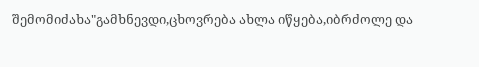შემომიძახა"გამხნევდი,ცხოვრება ახლა იწყება,იბრძოლე და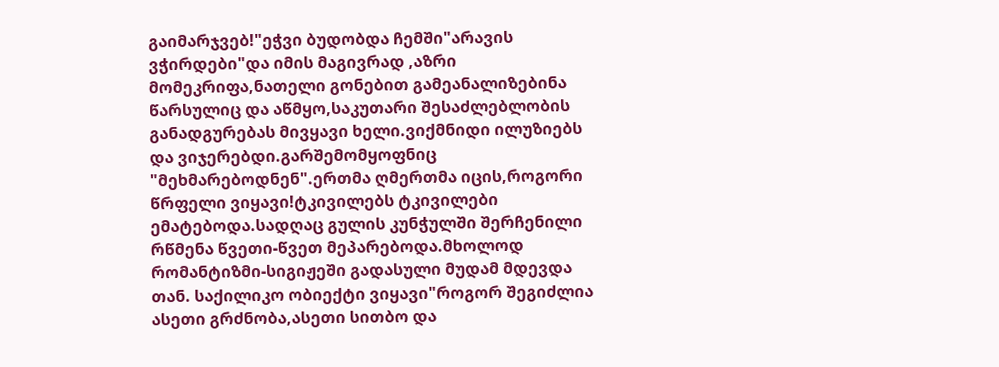გაიმარჯვებ!"ეჭვი ბუდობდა ჩემში"არავის ვჭირდები"და იმის მაგივრად ,აზრი მომეკრიფა,ნათელი გონებით გამეანალიზებინა წარსულიც და აწმყო,საკუთარი შესაძლებლობის განადგურებას მივყავი ხელი.ვიქმნიდი ილუზიებს და ვიჯერებდი.გარშემომყოფნიც "მეხმარებოდნენ".ერთმა ღმერთმა იცის,როგორი წრფელი ვიყავი!ტკივილებს ტკივილები ემატებოდა.სადღაც გულის კუნჭულში შერჩენილი რწმენა წვეთი-წვეთ მეპარებოდა.მხოლოდ რომანტიზმი-სიგიჟეში გადასული მუდამ მდევდა თან. საქილიკო ობიექტი ვიყავი"როგორ შეგიძლია ასეთი გრძნობა,ასეთი სითბო და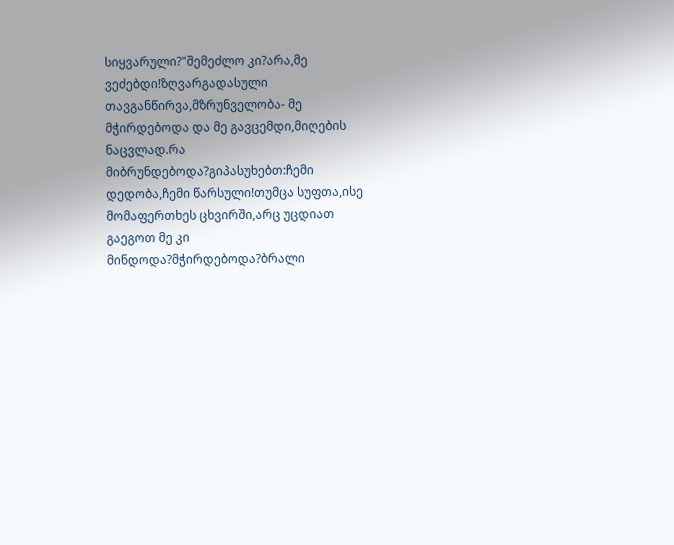სიყვარული?"შემეძლო კი?არა,მე ვეძებდი!ზღვარგადასული თავგანწირვა,მზრუნველობა- მე მჭირდებოდა და მე გავცემდი,მიღების ნაცვლად.რა მიბრუნდებოდა?გიპასუხებთ:ჩემი დედობა,ჩემი წარსული!თუმცა სუფთა,ისე მომაფერთხეს ცხვირში,არც უცდიათ გაეგოთ მე კი მინდოდა?მჭირდებოდა?ბრალი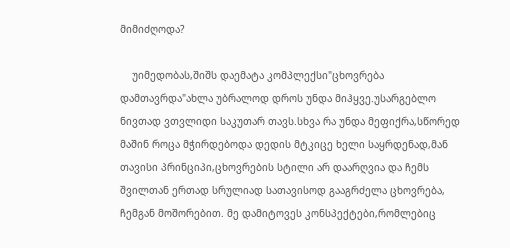მიმიძღოდა?

    უიმედობას,შიშს დაემატა კომპლექსი"ცხოვრება დამთავრდა"ახლა უბრალოდ დროს უნდა მიჰყვე.უსარგებლო ნივთად ვთვლიდი საკუთარ თავს.სხვა რა უნდა მეფიქრა,სწორედ მაშინ როცა მჭირდებოდა დედის მტკიცე ხელი საყრდენად,მან თავისი პრინციპი,ცხოვრების სტილი არ დაარღვია და ჩემს შვილთან ერთად სრულიად სათავისოდ გააგრძელა ცხოვრება, ჩემგან მოშორებით. მე დამიტოვეს კონსპექტები,რომლებიც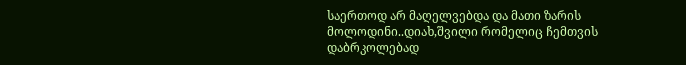საერთოდ არ მაღელვებდა და მათი ზარის მოლოდინი..დიახ,შვილი რომელიც ჩემთვის დაბრკოლებად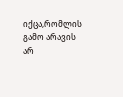იქცა,რომლის გამო არავის არ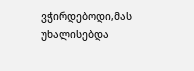ვჭირდებოდი,მას უხალისებდა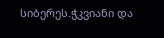სიბერეს.ჭკვიანი და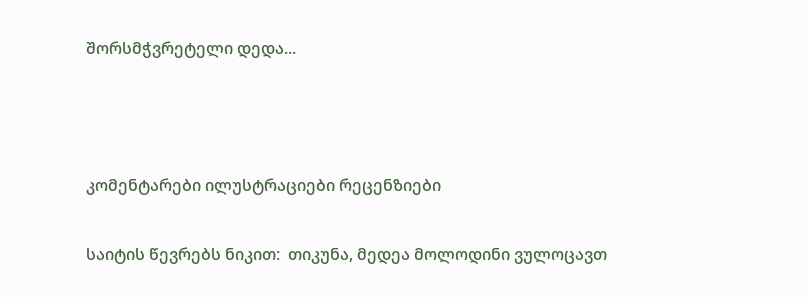შორსმჭვრეტელი დედა...



კომენტარები ილუსტრაციები რეცენზიები

საიტის წევრებს ნიკით:  თიკუნა, მედეა მოლოდინი ვულოცავთ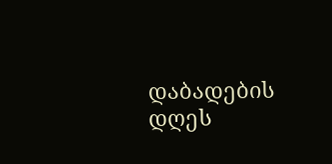დაბადების დღეს